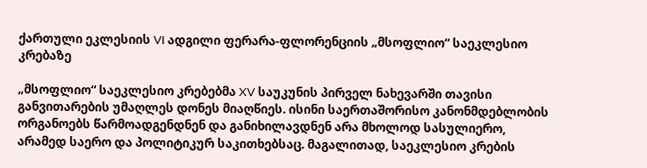ქართული ეკლესიის VI ადგილი ფერარა-ფლორენციის „მსოფლიო“ საეკლესიო კრებაზე

„მსოფლიო“ საეკლესიო კრებებმა XV საუკუნის პირველ ნახევარში თავისი განვითარების უმაღლეს დონეს მიაღწიეს. ისინი საერთაშორისო კანონმდებლობის ორგანოებს წარმოადგენდნენ და განიხილავდნენ არა მხოლოდ სასულიერო, არამედ საერო და პოლიტიკურ საკითხებსაც. მაგალითად, საეკლესიო კრების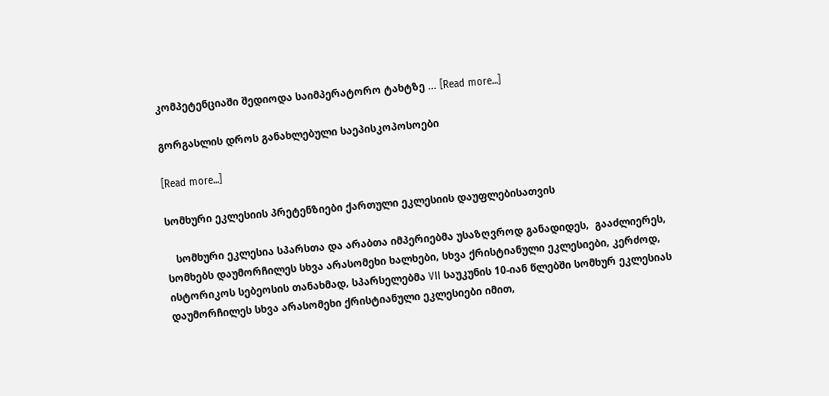კომპეტენციაში შედიოდა საიმპერატორო ტახტზე … [Read more...]

გორგასლის დროს განახლებული საეპისკოპოსოები

[Read more...]

სომხური ეკლესიის პრეტენზიები ქართული ეკლესიის დაუფლებისათვის

   სომხური ეკლესია სპარსთა და არაბთა იმპერიებმა უსაზღვროდ განადიდეს,  გააძლიერეს, სომხებს დაუმორჩილეს სხვა არასომეხი ხალხები, სხვა ქრისტიანული ეკლესიები, კერძოდ, ისტორიკოს სებეოსის თანახმად, სპარსელებმა VII საუკუნის 10-იან წლებში სომხურ ეკლესიას დაუმორჩილეს სხვა არასომეხი ქრისტიანული ეკლესიები იმით,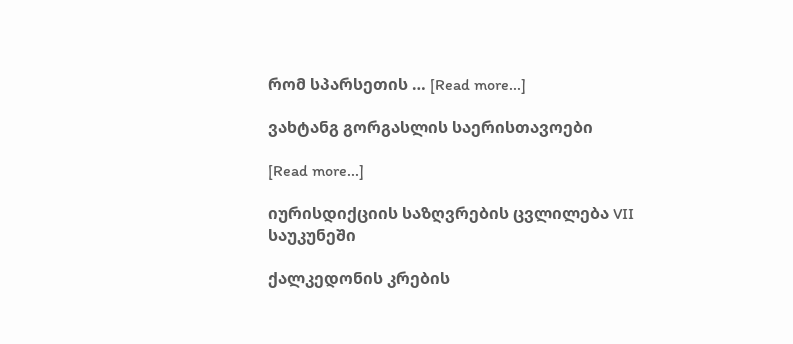რომ სპარსეთის … [Read more...]

ვახტანგ გორგასლის საერისთავოები

[Read more...]

იურისდიქციის საზღვრების ცვლილება VII საუკუნეში

ქალკედონის კრების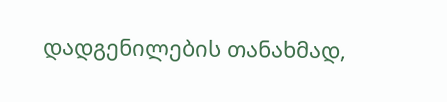დადგენილების თანახმად,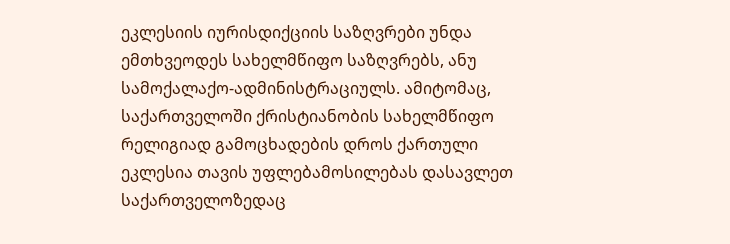ეკლესიის იურისდიქციის საზღვრები უნდა ემთხვეოდეს სახელმწიფო საზღვრებს, ანუ სამოქალაქო-ადმინისტრაციულს. ამიტომაც, საქართველოში ქრისტიანობის სახელმწიფო რელიგიად გამოცხადების დროს ქართული ეკლესია თავის უფლებამოსილებას დასავლეთ საქართველოზედაც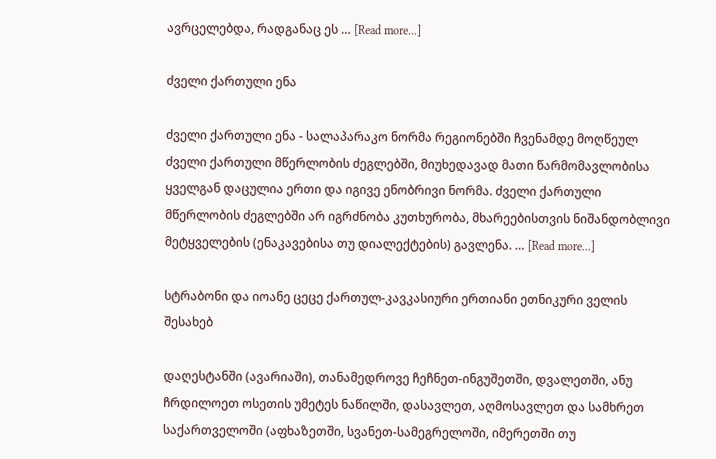ავრცელებდა, რადგანაც ეს … [Read more...]

ძველი ქართული ენა

ძველი ქართული ენა - სალაპარაკო ნორმა რეგიონებში ჩვენამდე მოღწეულ ძველი ქართული მწერლობის ძეგლებში, მიუხედავად მათი წარმომავლობისა ყველგან დაცულია ერთი და იგივე ენობრივი ნორმა. ძველი ქართული მწერლობის ძეგლებში არ იგრძნობა კუთხურობა, მხარეებისთვის ნიშანდობლივი მეტყველების (ენაკავებისა თუ დიალექტების) გავლენა. … [Read more...]

სტრაბონი და იოანე ცეცე ქართულ-კავკასიური ერთიანი ეთნიკური ველის შესახებ

დაღესტანში (ავარიაში), თანამედროვე ჩეჩნეთ-ინგუშეთში, დვალეთში, ანუ ჩრდილოეთ ოსეთის უმეტეს ნაწილში, დასავლეთ, აღმოსავლეთ და სამხრეთ საქართველოში (აფხაზეთში, სვანეთ-სამეგრელოში, იმერეთში თუ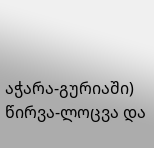აჭარა-გურიაში) წირვა-ლოცვა და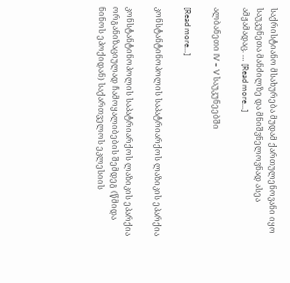საქრისტიანო მსახურება მუდამ ქართულენოვანი იყო საუკუნეთა მანძილზე და მნიშვნელოვნად ასეა ამჟამადაც. … [Read more...]

ალბანეთი IV – V საუკუნეებში

[Read more...]

კონსტანტინოპოლის საპატრიარქოს ლაზიკის ეპარქია

კონსტანტინოპოლის საპატრიარქოს ლაზიკის ეპარქია ორგანიზაციულად ჩამოყალიბების შემდეგ (წმიდა ნინოს ეპოქიდან) საქართველოს ეკლესიის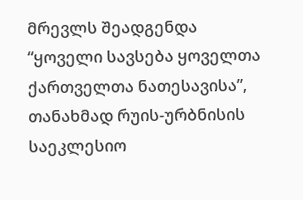მრევლს შეადგენდა “ყოველი სავსება ყოველთა ქართველთა ნათესავისა”, თანახმად რუის-ურბნისის საეკლესიო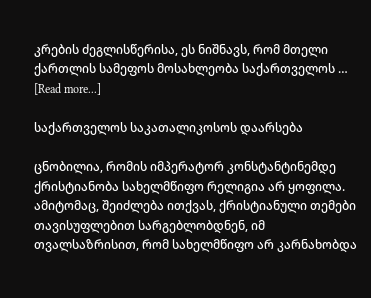კრების ძეგლისწერისა, ეს ნიშნავს, რომ მთელი ქართლის სამეფოს მოსახლეობა საქართველოს … [Read more...]

საქართველოს საკათალიკოსოს დაარსება

ცნობილია, რომის იმპერატორ კონსტანტინემდე ქრისტიანობა სახელმწიფო რელიგია არ ყოფილა. ამიტომაც, შეიძლება ითქვას, ქრისტიანული თემები თავისუფლებით სარგებლობდნენ, იმ თვალსაზრისით, რომ სახელმწიფო არ კარნახობდა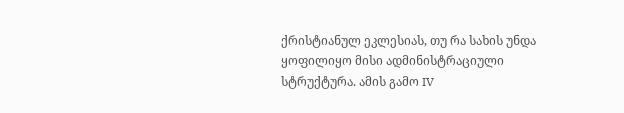ქრისტიანულ ეკლესიას, თუ რა სახის უნდა ყოფილიყო მისი ადმინისტრაციული სტრუქტურა. ამის გამო IV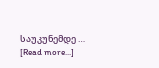საუკუნემდე … [Read more...]